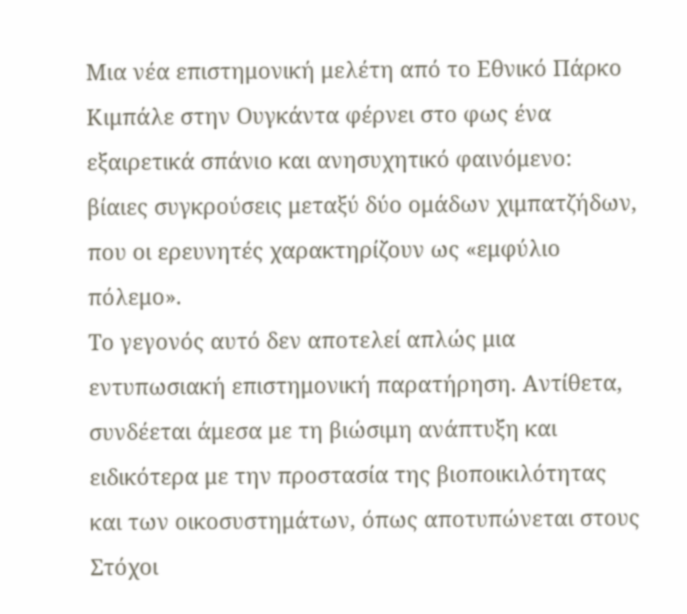Μια νέα επιστημονική μελέτη από το Εθνικό Πάρκο Κιμπάλε στην Ουγκάντα φέρνει στο φως ένα εξαιρετικά σπάνιο και ανησυχητικό φαινόμενο: βίαιες συγκρούσεις μεταξύ δύο ομάδων χιμπατζήδων, που οι ερευνητές χαρακτηρίζουν ως «εμφύλιο πόλεμο».
Το γεγονός αυτό δεν αποτελεί απλώς μια εντυπωσιακή επιστημονική παρατήρηση. Αντίθετα, συνδέεται άμεσα με τη βιώσιμη ανάπτυξη και ειδικότερα με την προστασία της βιοποικιλότητας και των οικοσυστημάτων, όπως αποτυπώνεται στους Στόχοι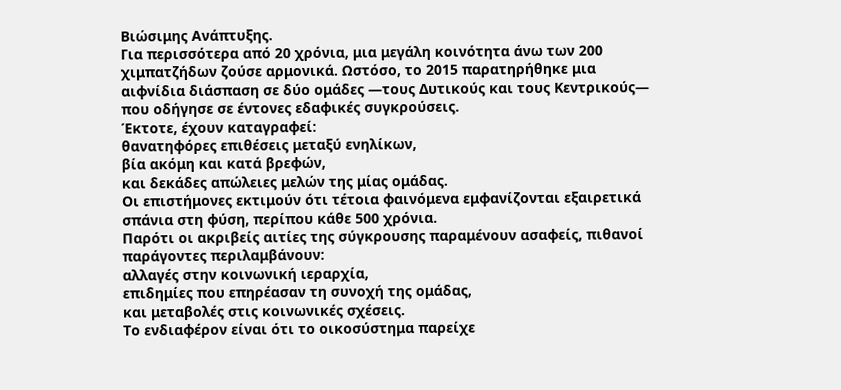Βιώσιμης Ανάπτυξης.
Για περισσότερα από 20 χρόνια, μια μεγάλη κοινότητα άνω των 200 χιμπατζήδων ζούσε αρμονικά. Ωστόσο, το 2015 παρατηρήθηκε μια αιφνίδια διάσπαση σε δύο ομάδες —τους Δυτικούς και τους Κεντρικούς— που οδήγησε σε έντονες εδαφικές συγκρούσεις.
Έκτοτε, έχουν καταγραφεί:
θανατηφόρες επιθέσεις μεταξύ ενηλίκων,
βία ακόμη και κατά βρεφών,
και δεκάδες απώλειες μελών της μίας ομάδας.
Οι επιστήμονες εκτιμούν ότι τέτοια φαινόμενα εμφανίζονται εξαιρετικά σπάνια στη φύση, περίπου κάθε 500 χρόνια.
Παρότι οι ακριβείς αιτίες της σύγκρουσης παραμένουν ασαφείς, πιθανοί παράγοντες περιλαμβάνουν:
αλλαγές στην κοινωνική ιεραρχία,
επιδημίες που επηρέασαν τη συνοχή της ομάδας,
και μεταβολές στις κοινωνικές σχέσεις.
Το ενδιαφέρον είναι ότι το οικοσύστημα παρείχε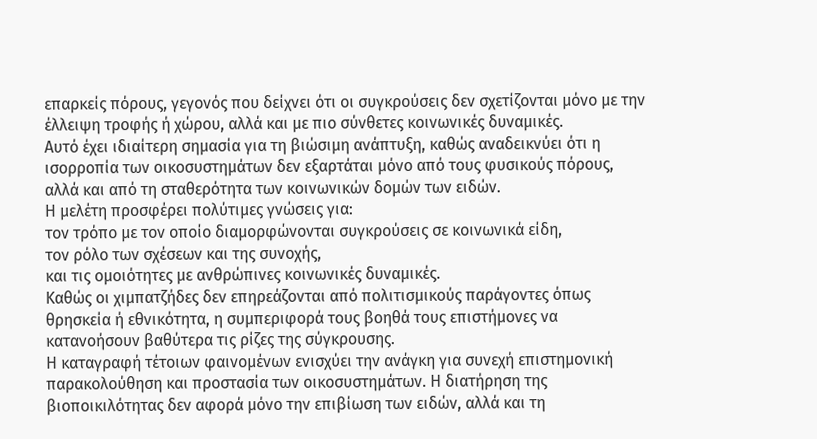επαρκείς πόρους, γεγονός που δείχνει ότι οι συγκρούσεις δεν σχετίζονται μόνο με την έλλειψη τροφής ή χώρου, αλλά και με πιο σύνθετες κοινωνικές δυναμικές.
Αυτό έχει ιδιαίτερη σημασία για τη βιώσιμη ανάπτυξη, καθώς αναδεικνύει ότι η ισορροπία των οικοσυστημάτων δεν εξαρτάται μόνο από τους φυσικούς πόρους, αλλά και από τη σταθερότητα των κοινωνικών δομών των ειδών.
Η μελέτη προσφέρει πολύτιμες γνώσεις για:
τον τρόπο με τον οποίο διαμορφώνονται συγκρούσεις σε κοινωνικά είδη,
τον ρόλο των σχέσεων και της συνοχής,
και τις ομοιότητες με ανθρώπινες κοινωνικές δυναμικές.
Καθώς οι χιμπατζήδες δεν επηρεάζονται από πολιτισμικούς παράγοντες όπως θρησκεία ή εθνικότητα, η συμπεριφορά τους βοηθά τους επιστήμονες να κατανοήσουν βαθύτερα τις ρίζες της σύγκρουσης.
Η καταγραφή τέτοιων φαινομένων ενισχύει την ανάγκη για συνεχή επιστημονική παρακολούθηση και προστασία των οικοσυστημάτων. Η διατήρηση της βιοποικιλότητας δεν αφορά μόνο την επιβίωση των ειδών, αλλά και τη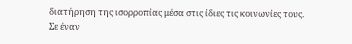διατήρηση της ισορροπίας μέσα στις ίδιες τις κοινωνίες τους.
Σε έναν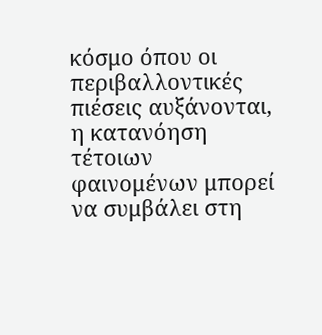κόσμο όπου οι περιβαλλοντικές πιέσεις αυξάνονται, η κατανόηση τέτοιων φαινομένων μπορεί να συμβάλει στη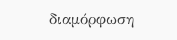διαμόρφωση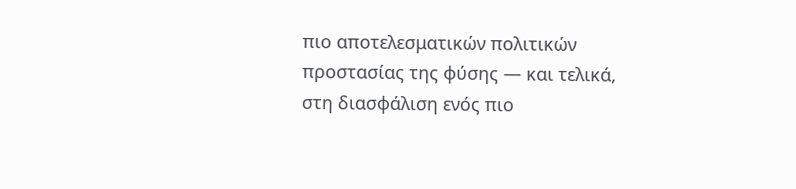πιο αποτελεσματικών πολιτικών προστασίας της φύσης — και τελικά, στη διασφάλιση ενός πιο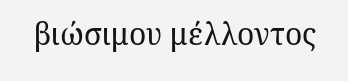βιώσιμου μέλλοντος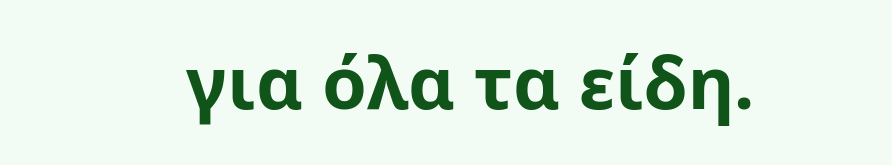για όλα τα είδη.